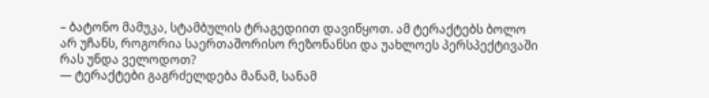– ბატონო მამუკა, სტამბულის ტრაგედიით დავიწყოთ. ამ ტერაქტებს ბოლო არ უჩანს, როგორია საერთაშორისო რეზონანსი და უახლოეს პერსპექტივაში რას უნდა ველოდოთ?
— ტერაქტები გაგრძელდება მანამ, სანამ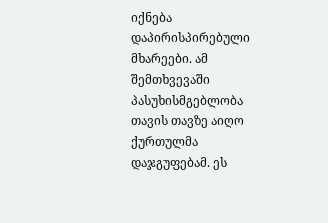იქნება დაპირისპირებული მხარეები. ამ შემთხვევაში პასუხისმგებლობა თავის თავზე აიღო ქურთულმა დაჯგუფებამ. ეს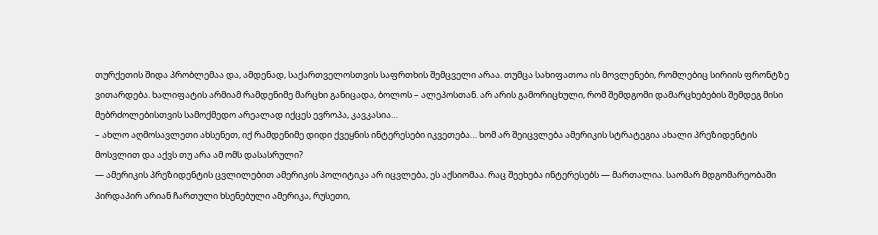თურქეთის შიდა პრობლემაა და, ამდენად, საქართველოსთვის საფრთხის შემცველი არაა. თუმცა სახიფათოა ის მოვლენები, რომლებიც სირიის ფრონტზე ვითარდება. ხალიფატის არმიამ რამდენიმე მარცხი განიცადა, ბოლოს – ალეპოსთან. არ არის გამორიცხული, რომ შემდგომი დამარცხებების შემდეგ მისი მებრძოლებისთვის სამოქმედო არეალად იქცეს ევროპა, კავკასია…
– ახლო აღმოსავლეთი ახსენეთ, იქ რამდენიმე დიდი ქვეყნის ინტერესები იკვეთება… ხომ არ შეიცვლება ამერიკის სტრატეგია ახალი პრეზიდენტის მოსვლით და აქვს თუ არა ამ ომს დასასრული?
— ამერიკის პრეზიდენტის ცვლილებით ამერიკის პოლიტიკა არ იცვლება, ეს აქსიომაა. რაც შეეხება ინტერესებს — მართალია. საომარ მდგომარეობაში პირდაპირ არიან ჩართული ხსენებული ამერიკა, რუსეთი,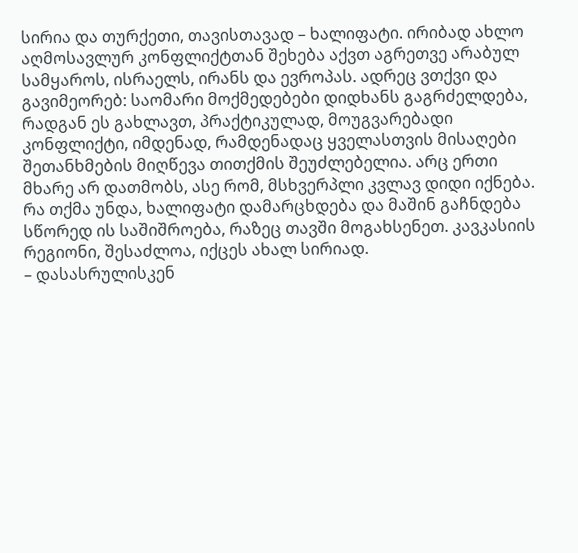სირია და თურქეთი, თავისთავად – ხალიფატი. ირიბად ახლო აღმოსავლურ კონფლიქტთან შეხება აქვთ აგრეთვე არაბულ სამყაროს, ისრაელს, ირანს და ევროპას. ადრეც ვთქვი და გავიმეორებ: საომარი მოქმედებები დიდხანს გაგრძელდება, რადგან ეს გახლავთ, პრაქტიკულად, მოუგვარებადი კონფლიქტი, იმდენად, რამდენადაც ყველასთვის მისაღები შეთანხმების მიღწევა თითქმის შეუძლებელია. არც ერთი მხარე არ დათმობს, ასე რომ, მსხვერპლი კვლავ დიდი იქნება. რა თქმა უნდა, ხალიფატი დამარცხდება და მაშინ გაჩნდება სწორედ ის საშიშროება, რაზეც თავში მოგახსენეთ. კავკასიის რეგიონი, შესაძლოა, იქცეს ახალ სირიად.
– დასასრულისკენ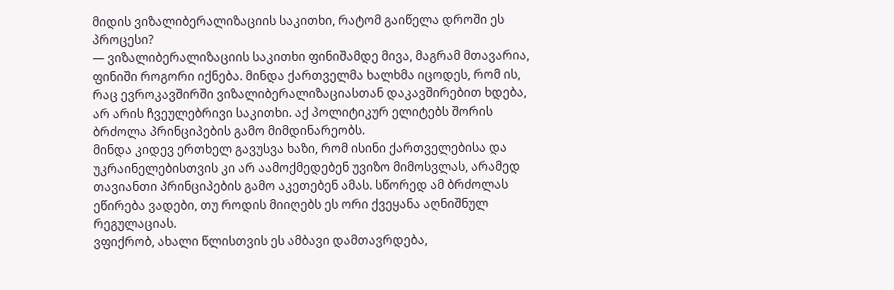მიდის ვიზალიბერალიზაციის საკითხი, რატომ გაიწელა დროში ეს პროცესი?
— ვიზალიბერალიზაციის საკითხი ფინიშამდე მივა, მაგრამ მთავარია, ფინიში როგორი იქნება. მინდა ქართველმა ხალხმა იცოდეს, რომ ის, რაც ევროკავშირში ვიზალიბერალიზაციასთან დაკავშირებით ხდება, არ არის ჩვეულებრივი საკითხი. აქ პოლიტიკურ ელიტებს შორის ბრძოლა პრინციპების გამო მიმდინარეობს.
მინდა კიდევ ერთხელ გავუსვა ხაზი, რომ ისინი ქართველებისა და უკრაინელებისთვის კი არ აამოქმედებენ უვიზო მიმოსვლას, არამედ თავიანთი პრინციპების გამო აკეთებენ ამას. სწორედ ამ ბრძოლას ეწირება ვადები, თუ როდის მიიღებს ეს ორი ქვეყანა აღნიშნულ რეგულაციას.
ვფიქრობ, ახალი წლისთვის ეს ამბავი დამთავრდება,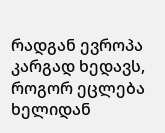რადგან ევროპა კარგად ხედავს, როგორ ეცლება ხელიდან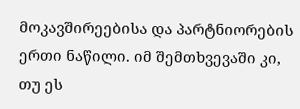მოკავშირეებისა და პარტნიორების ერთი ნაწილი. იმ შემთხვევაში კი, თუ ეს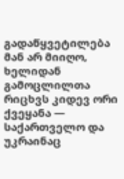გადაწყვეტილება მან არ მიიღო, ხელიდან გამოცლილთა რიცხვს კიდევ ორი ქვეყანა — საქართველო და უკრაინაც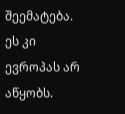შეემატება. ეს კი ევროპას არ აწყობს.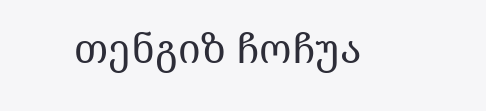თენგიზ ჩოჩუა